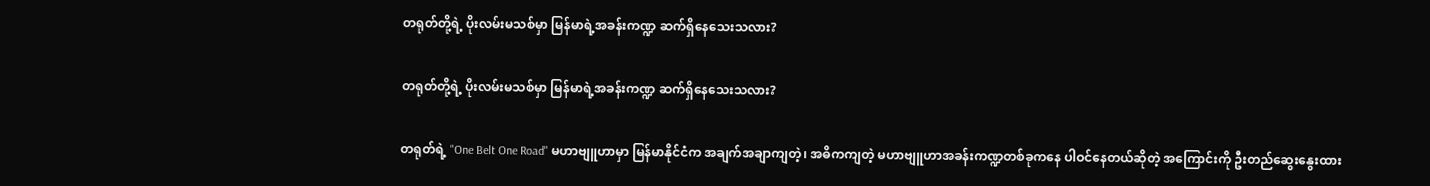တရုတ်တို့ရဲ့ ပိုးလမ်းမသစ်မှာ မြန်မာရဲ့အခန်းကဏ္ဍ ဆက်ရှိနေသေးသလား?

တရုတ်တို့ရဲ့ ပိုးလမ်းမသစ်မှာ မြန်မာရဲ့အခန်းကဏ္ဍ ဆက်ရှိနေသေးသလား?

တရုတ်ရဲ့ "One Belt One Road" မဟာဗျူဟာမှာ မြန်မာနိုင်ငံက အချက်အချာကျတဲ့၊ အဓိကကျတဲ့ မဟာဗျူဟာအခန်းကဏ္ဍတစ်ခုကနေ ပါဝင်နေတယ်ဆိုတဲ့ အကြောင်းကို ဦးတည်ဆွေးနွေးထား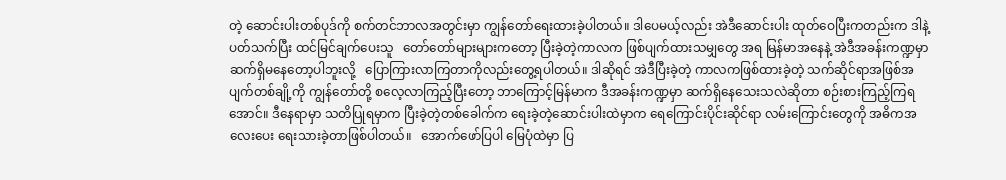တဲ့ ဆောင်းပါးတစ်ပုဒ်ကို စက်တင်ဘာလအတွင်းမှာ ကျွန်တော်ရေးထားခဲ့ပါတယ်။ ဒါပေမယ့်လည်း အဲဒီဆောင်းပါး ထုတ်ဝေပြီးကတည်းက ဒါနဲ့ပတ်သက်ပြီး ထင်မြင်ချက်ပေးသူ   တော်တော်များများကတော့ ပြီးခဲ့တဲ့ကာလက ဖြစ်ပျက်ထားသမျှတွေ အရ မြန်မာအနေနဲ့ အဲဒီအခန်းကဏ္ဍမှာ ဆက်ရှိမနေတော့ပါဘူးလို့   ပြောကြားလာကြတာကိုလည်းတွေ့ရပါတယ်။ ဒါဆိုရင် အဲဒီပြီးခဲ့တဲ့ ကာလကဖြစ်ထားခဲ့တဲ့ သက်ဆိုင်ရာအဖြစ်အပျက်တစ်ချို့ကို ကျွန်တော်တို့ စလေ့လာကြည့်ပြီးတော့ ဘာကြောင့်မြန်မာက ဒီအခန်းကဏ္ဍမှာ ဆက်ရှိနေသေးသလဲဆိုတာ စဉ်းစားကြည့်ကြရအောင်။ ဒီနေရာမှာ သတိပြုရမှာက ပြီးခဲ့တဲ့တစ်ခေါက်က ရေးခဲ့တဲ့ဆောင်းပါးထဲမှာက ရေကြောင်းပိုင်းဆိုင်ရာ လမ်းကြောင်းတွေကို အဓိကအလေးပေး ရေးသားခဲ့တာဖြစ်ပါတယ်။   အောက်ဖော်ပြပါ မြေပုံထဲမှာ ပြ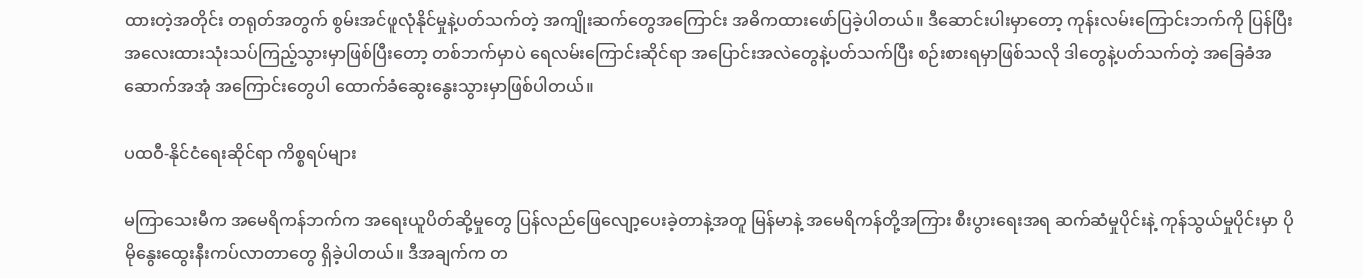ထားတဲ့အတိုင်း တရုတ်အတွက် စွမ်းအင်ဖူလုံနိုင်မှုနဲ့ပတ်သက်တဲ့ အကျိုးဆက်တွေအကြောင်း အဓိကထားဖော်ပြခဲ့ပါတယ်။ ဒီဆောင်းပါးမှာတော့ ကုန်းလမ်းကြောင်းဘက်ကို ပြန်ပြီး အလေးထားသုံးသပ်ကြည့်သွားမှာဖြစ်ပြီးတော့ တစ်ဘက်မှာပဲ ရေလမ်းကြောင်းဆိုင်ရာ အပြောင်းအလဲတွေနဲ့ပတ်သက်ပြီး စဉ်းစားရမှာဖြစ်သလို ဒါတွေနဲ့ပတ်သက်တဲ့ အခြေခံအဆောက်အအုံ အကြောင်းတွေပါ ထောက်ခံဆွေးနွေးသွားမှာဖြစ်ပါတယ်။

ပထဝီ-နိုင်ငံရေးဆိုင်ရာ ကိစ္စရပ်များ

မကြာသေးမီက အမေရိကန်ဘက်က အရေးယူပိတ်ဆို့မှုတွေ ပြန်လည်ဖြေလျော့ပေးခဲ့တာနဲ့အတူ မြန်မာနဲ့ အမေရိကန်တို့အကြား စီးပွားရေးအရ ဆက်ဆံမှုပိုင်းနဲ့ ကုန်သွယ်မှုပိုင်းမှာ ပိုမိုနွေးထွေးနီးကပ်လာတာတွေ ရှိခဲ့ပါတယ်။ ဒီအချက်က တ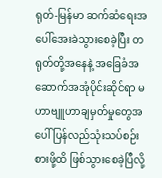ရုတ်-မြန်မာ ဆက်ဆံရေးအပေါ်အေးခဲသွားစေခဲ့ပြီး တရုတ်တို့အနေနဲ့ အခြေခံအဆောက်အအုံပိုင်းဆိုင်ရာ မဟာဗျူဟာချမှတ်မှုတွေအပေါ် ပြန်လည်သုံးသပ်စဉ်းစားဖို့ထိ ဖြစ်သွားစေခဲ့ပြီလို့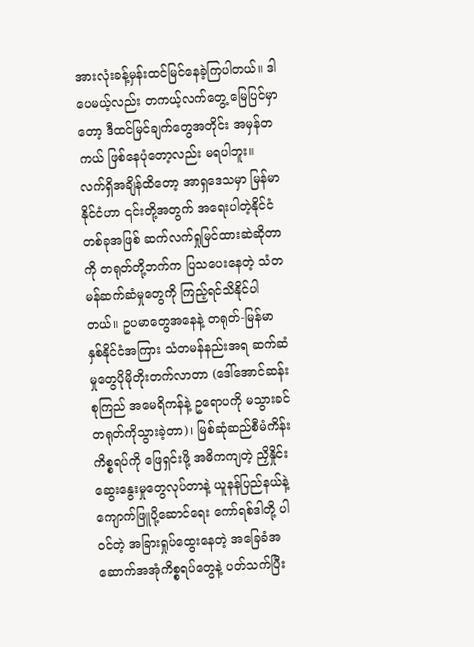အားလုံးခန့်မှန်းထင်မြင်နေခဲ့ကြပါတယ်။ ဒါပေမယ့်လည်း တကယ့်လက်တွေ့ မြေပြင်မှာတော့ ဒီထင်မြင်ချက်တွေအတိုင်း အမှန်တကယ် ဖြစ်နေပုံတော့လည်း မရပါဘူး။ လက်ရှိအချိန်ထိတော့ အာရှဒေသမှာ မြန်မာနိုင်ငံဟာ ၎င်းတို့အတွက် အရေးပါတဲ့နိုင်ငံတစ်ခုအဖြစ် ဆက်လက်ရှုမြင်ထားဆဲဆိုတာကို တရုတ်တို့ဘက်က ပြသပေးနေတဲ့ သံတမန်ဆက်ဆံမှုတွေကို ကြည့်ရင်သိနိုင်ပါတယ်။ ဥပမာတွေအနေနဲ့ တရုတ်-မြန်မာ နှစ်နိုင်ငံအကြား သံတမန်နည်းအရ ဆက်ဆံမှုတွေပိုမိုတိုးတက်လာတာ (ဒေါ်အောင်ဆန်းစုကြည် အမေရိကန်နဲ့ ဥရောပကို မသွားခင် တရုတ်ကိုသွားခဲ့တာ)၊ မြစ်ဆုံဆည်စီမံကိန်းကိစ္စရပ်ကို ဖြေရှင်းဖို့ အဓိကကျတဲ့ ညှိနှိုင်းဆွေးနွေးမှုတွေလုပ်တာနဲ့ ယူနန်ပြည်နယ်နဲ့ ကျောက်ဖြူပို့ဆောင်ရေး ကော်ရစ်ဒါတို့ ပါဝင်တဲ့ အခြားရှုပ်ထွေးနေတဲ့ အခြေခံအဆောက်အအုံကိစ္စရပ်တွေနဲ့ ပတ်သက်ပြီး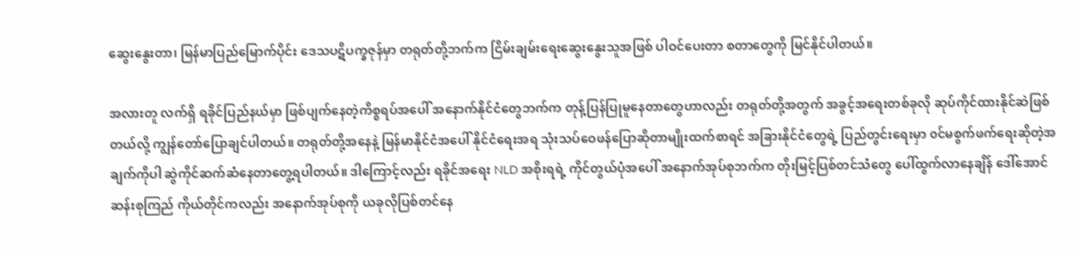ဆွေးနွေးတာ၊ မြန်မာပြည်မြောက်ပိုင်း ဒေသပဋိပက္ခဇုန်မှာ တရုတ်တို့ဘက်က ငြိမ်းချမ်းရေးဆွေးနွေးသူအဖြစ် ပါဝင်ပေးတာ စတာတွေကို မြင်နိုင်ပါတယ်။

အလားတူ လက်ရှိ ရခိုင်ပြည်နယ်မှာ ဖြစ်ပျက်နေတဲ့ကိစ္စရပ်အပေါ် အနောက်နိုင်ငံတွေဘက်က တုန့်ပြန်ပြုမူနေတာတွေဟာလည်း တရုတ်တို့အတွက် အခွင့်အရေးတစ်ခုလို ဆုပ်ကိုင်ထားနိုင်ဆဲဖြစ်တယ်လို့ ကျွန်တော်ပြောချင်ပါတယ်။ တရုတ်တို့အနေနဲ့ မြန်မာနိုင်ငံအပေါ် နိုင်ငံရေးအရ သုံးသပ်ဝေဖန်ပြောဆိုတာမျိုးထက်စာရင် အခြားနိုင်ငံတွေရဲ့ ပြည်တွင်းရေးမှာ ၀င်မစွက်ဖက်ရေးဆိုတဲ့အချက်ကိုပါ ဆွဲကိုင်ဆက်ဆံနေတာတွေ့ရပါတယ်။ ဒါကြောင့်လည်း ရခိုင်အရေး NLD အစိုးရရဲ့ ကိုင်တွယ်ပုံအပေါ် အနောက်အုပ်စုဘက်က တိုးမြင့်ပြစ်တင်သံတွေ ပေါ်ထွက်လာနေချိန် ဒေါ်အောင်ဆန်းစုကြည် ကိုယ်တိုင်ကလည်း အနောက်အုပ်စုကို ယခုလိုပြစ်တင်နေ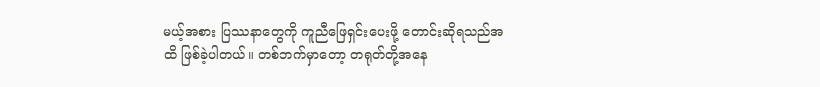မယ့်အစား ပြဿနာတွေကို ကူညီဖြေရှင်းပေးဖို့ တောင်းဆိုရသည်အထိ ဖြစ်ခဲ့ပါတယ်။ တစ်ဘက်မှာတော့ တရုတ်တို့အနေ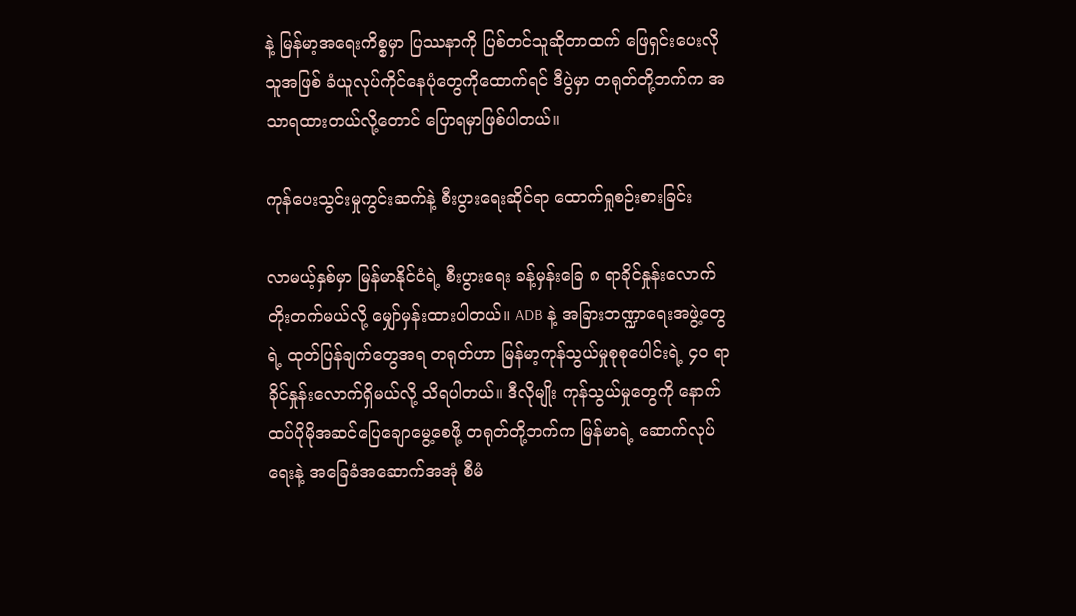နဲ့ မြန်မာ့အရေးကိစ္စမှာ ပြဿနာကို ပြစ်တင်သူဆိုတာထက် ဖြေရှင်းပေးလိုသူအဖြစ် ခံယူလုပ်ကိုင်နေပုံတွေကိုထောက်ရင် ဒီပွဲမှာ တရုတ်တို့ဘက်က အသာရထားတယ်လို့တောင် ပြောရမှာဖြစ်ပါတယ်။

ကုန်ပေးသွင်းမှုကွင်းဆက်နဲ့ စီးပွားရေးဆိုင်ရာ ထောက်ရှုစဉ်းစားခြင်း

လာမယ့်နှစ်မှာ မြန်မာနိုင်ငံရဲ့ စီးပွားရေး ခန့်မှန်းခြေ ၈ ရာခိုင်နှုန်းလောက် တိုးတက်မယ်လို့ မျှော်မှန်းထားပါတယ်။ ADB နဲ့ အခြားဘဏ္ဍာရေးအဖွဲ့တွေရဲ့ ထုတ်ပြန်ချက်တွေအရ တရုတ်ဟာ မြန်မာ့ကုန်သွယ်မှုစုစုပေါင်းရဲ့ ၄၀ ရာခိုင်နှုန်းလောက်ရှိမယ်လို့ သိရပါတယ်။ ဒီလိုမျိုး ကုန်သွယ်မှုတွေကို နောက်ထပ်ပိုမိုအဆင်ပြေချောမွေ့စေဖို့ တရုတ်တို့ဘက်က မြန်မာရဲ့ ဆောက်လုပ်ရေးနဲ့ အခြေခံအဆောက်အအုံ စီမံ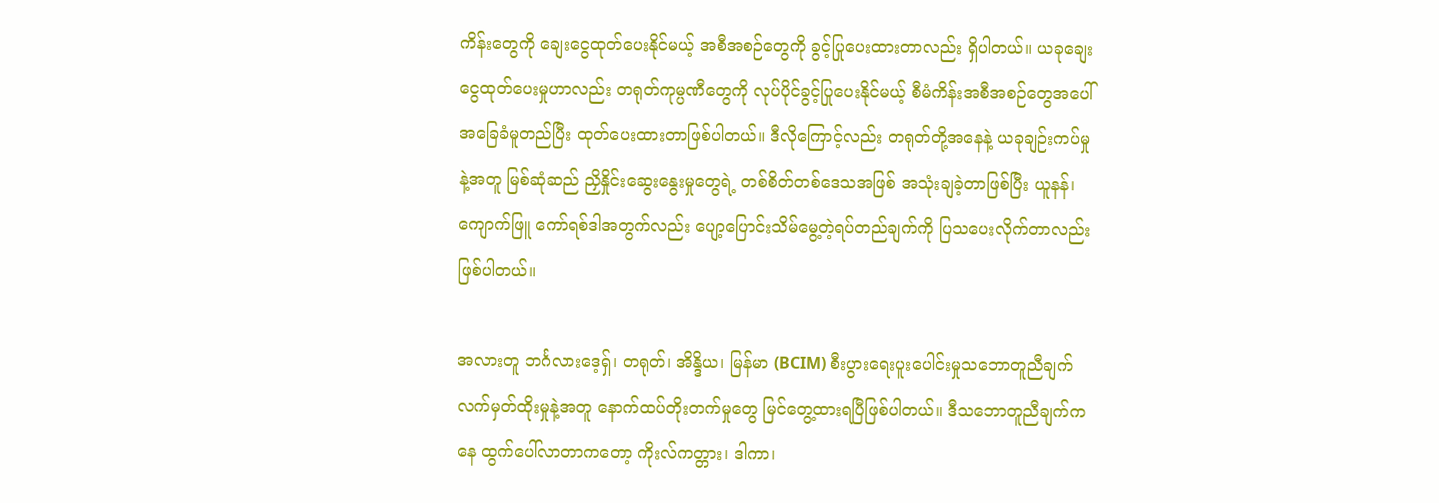ကိန်းတွေကို ချေးငွေထုတ်ပေးနိုင်မယ့် အစီအစဉ်တွေကို ခွင့်ပြုပေးထားတာလည်း ရှိပါတယ်။ ယခုချေးငွေထုတ်ပေးမှုဟာလည်း တရုတ်ကုမ္ပဏီတွေကို လုပ်ပိုင်ခွင့်ပြုပေးနိုင်မယ့် စီမံကိန်းအစီအစဉ်တွေအပေါ် အခြေခံမူတည်ပြီး ထုတ်ပေးထားတာဖြစ်ပါတယ်။ ဒီလိုကြောင့်လည်း တရုတ်တို့အနေနဲ့ ယခုချဉ်းကပ်မှုနဲ့အတူ မြစ်ဆုံဆည် ညှိနှိုင်းဆွေးနွေးမှုတွေရဲ့ တစ်စိတ်တစ်ဒေသအဖြစ် အသုံးချခဲ့တာဖြစ်ပြီး ယူနန်၊ ကျောက်ဖြူ ကော်ရစ်ဒါအတွက်လည်း ပျော့ပြောင်းသိမ်မွေ့တဲ့ရပ်တည်ချက်ကို ပြသပေးလိုက်တာလည်း ဖြစ်ပါတယ်။

အလားတူ ဘင်္ဂလားဒေ့ရှ်၊ တရုတ်၊ အိန္ဒိယ၊ မြန်မာ (BCIM) စီးပွားရေးပူးပေါင်းမှုသဘောတူညီချက် လက်မှတ်ထိုးမှုနဲ့အတူ နောက်ထပ်တိုးတက်မှုတွေ မြင်တွေ့ထားရပြီဖြစ်ပါတယ်။ ဒီသဘောတူညီချက်ကနေ ထွက်ပေါ်လာတာကတော့ ကိုးလ်ကတ္တား၊ ဒါကာ၊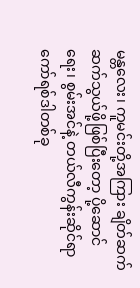မန္တလေး၊ ကူမင်းတို့အကြား ချိတ်ဆက်ဆက်သွယ်ဖို့ဖြစ်ပြီးတော့ ပို့ဆောင်ရေး၊ စွမ်းအင်နဲ့ တယ်လီကွန်းဆိုင်ရာ ကော်ရစ်ဒါတစ်ခု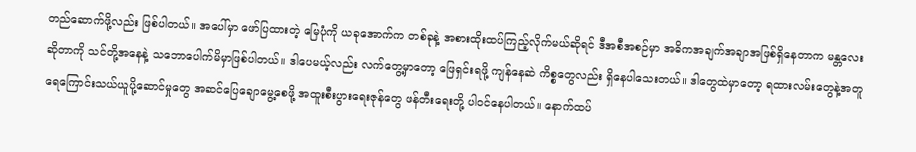တည်ဆောက်ဖို့လည်း ဖြစ်ပါတယ်။ အပေါ်မှာ ဖော်ပြထားတဲ့ မြေပုံကို ယခုအောက်က တစ်ခုနဲ့ အစားထိုးထပ်ကြည့်လိုက်မယ်ဆိုရင် ဒီအစီအစဉ်မှာ အဓိကအချက်အချာအဖြစ်ရှိနေတာက မန္တလေးဆိုတာကို သင်တို့အနေနဲ့ သဘောပေါက်မိမှာဖြစ်ပါတယ်။ ဒါပေမယ့်လည်း လက်တွေ့မှာတော့ ဖြေရှင်းရဖို့ ကျန်နေဆဲ ကိစ္စတွေလည်း ရှိနေပါသေးတယ်။ ဒါတွေထဲမှာတော့ ရထားလမ်းတွေနဲ့အတူ ရေကြောင်းသယ်ယူပို့ဆောင်မှုတွေ အဆင်ပြေချောမွေ့စေဖို့ အထူးစီးပွားရေးဇုန်တွေ ဖန်တီးရေးတို့ ပါ၀င်နေပါတယ်။ နောက်ထပ်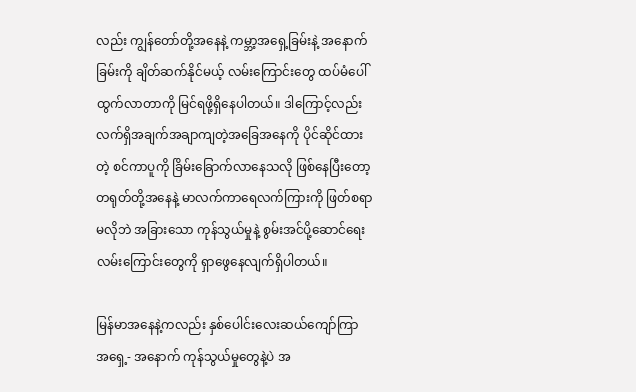လည်း ကျွန်တော်တို့အနေနဲ့ ကမ္ဘာ့အရှေ့ခြမ်းနဲ့ အနောက်ခြမ်းကို ချိတ်ဆက်နိုင်မယ့် လမ်းကြောင်းတွေ ထပ်မံပေါ်ထွက်လာတာကို မြင်ရဖို့ရှိနေပါတယ်။ ဒါကြောင့်လည်း လက်ရှိအချက်အချာကျတဲ့အခြေအနေကို ပိုင်ဆိုင်ထားတဲ့ စင်ကာပူကို ခြိမ်းခြောက်လာနေသလို ဖြစ်နေပြီးတော့ တရုတ်တို့အနေနဲ့ မာလက်ကာရေလက်ကြားကို ဖြတ်စရာမလိုဘဲ အခြားသော ကုန်သွယ်မှုနဲ့ စွမ်းအင်ပို့ဆောင်ရေးလမ်းကြောင်းတွေကို ရှာဖွေနေလျက်ရှိပါတယ်။

မြန်မာအနေနဲ့ကလည်း နှစ်ပေါင်းလေးဆယ်ကျော်ကြာ အရှေ့- အနောက် ကုန်သွယ်မှုတွေနဲ့ပဲ အ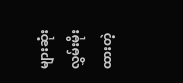များဆုံးလွှမ်းမိုးထားတဲ့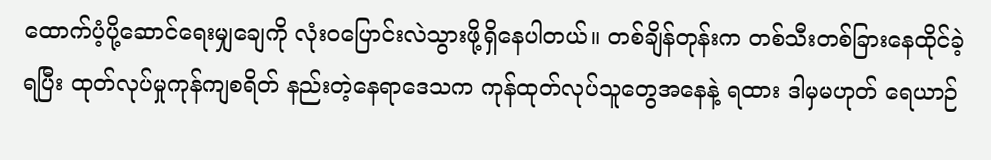ထောက်ပံ့ပို့ဆောင်ရေးမျှချေကို လုံးဝပြောင်းလဲသွားဖို့ရှိနေပါတယ်။ တစ်ချိန်တုန်းက တစ်သီးတစ်ခြားနေထိုင်ခဲ့ရပြီး ထုတ်လုပ်မှုကုန်ကျစရိတ် နည်းတဲ့နေရာဒေသက ကုန်ထုတ်လုပ်သူတွေအနေနဲ့ ရထား ဒါမှမဟုတ် ရေယာဉ်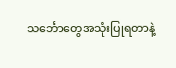သင်္ဘောတွေအသုံးပြုရတာနဲ့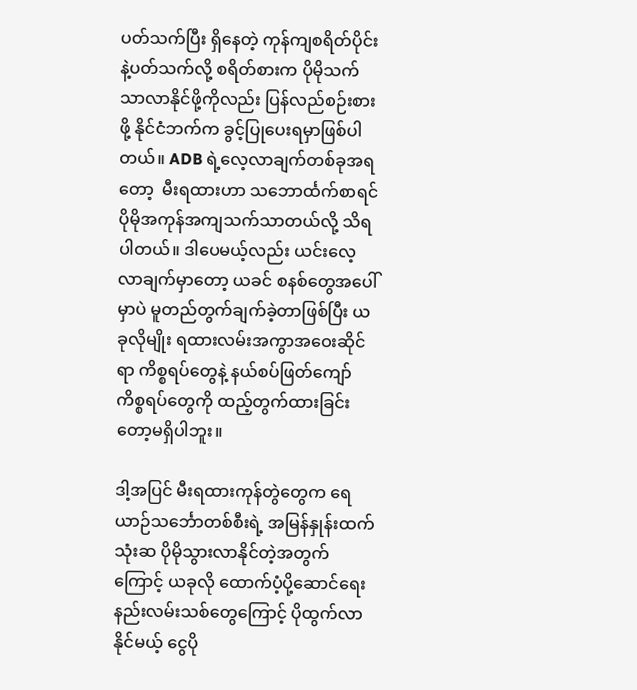ပတ်သက်ပြီး ရှိနေတဲ့ ကုန်ကျစရိတ်ပိုင်းနဲ့ပတ်သက်လို့ စရိတ်စားက ပိုမိုသက်သာလာနိုင်ဖို့ကိုလည်း ပြန်လည်စဉ်းစားဖို့ နိုင်ငံဘက်က ခွင့်ပြုပေးရမှာဖြစ်ပါတယ်။ ADB ရဲ့လေ့လာချက်တစ်ခုအရတော့  မီးရထားဟာ သဘောင်္ထက်စာရင် ပိုမိုအကုန်အကျသက်သာတယ်လို့ သိရပါတယ်။ ဒါပေမယ့်လည်း ယင်းလေ့လာချက်မှာတော့ ယခင် စနစ်တွေအပေါ်မှာပဲ မူတည်တွက်ချက်ခဲ့တာဖြစ်ပြီး ယခုလိုမျိုး ရထားလမ်းအကွာအဝေးဆိုင်ရာ ကိစ္စရပ်တွေနဲ့ နယ်စပ်ဖြတ်ကျော်ကိစ္စရပ်တွေကို ထည့်တွက်ထားခြင်းတော့မရှိပါဘူး။

ဒါ့အပြင် မီးရထားကုန်တွဲတွေက ရေယာဉ်သင်္ဘောတစ်စီးရဲ့ အမြန်နှုန်းထက် သုံးဆ ပိုမိုသွားလာနိုင်တဲ့အတွက်ကြောင့် ယခုလို ထောက်ပံ့ပို့ဆောင်ရေး နည်းလမ်းသစ်တွေကြောင့် ပိုထွက်လာနိုင်မယ့် ငွေပို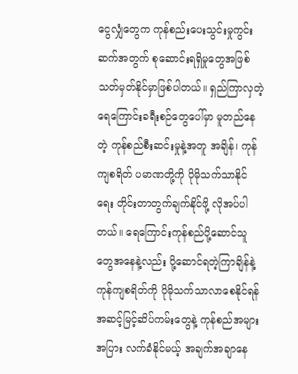ငွေလျှံတွေက ကုန်စည်းပေးသွင်းမှုကွင်းဆက်အတွက် စုဆောင်းရရှိမှုတွေအဖြစ် သတ်မှတ်နိုင်မှာဖြစ်ပါတယ်။ ရှည်ကြာလှတဲ့ ရေကြောင်းခရီးစဉ်တွေပေါ်မှာ မူတည်နေတဲ့ ကုန်စည်စီးဆင်းမှုနဲ့အတူ အချိန်၊ ကုန်ကျစရိတ် ပမာဏတို့ကို ပိုမိုသက်သာနိုင်ရေး တိုင်းတာတွက်ချက်နိုင်ဖို့ လိုအပ်ပါတယ်။ ရေကြောင်းကုန်စည်ပို့ဆောင်သူတွေအနေနဲ့လည်း ပို့ဆောင်ရတဲ့ကြာချိန်နဲ့ ကုန်ကျစရိတ်ကို ပိုမိုသက်သာလာစေနိုင်ရန် အဆင့်မြင့်ဆိပ်ကမ်းတွေနဲ့ ကုန်စည်အများအပြား လက်ခံနိုင်မယ့် အချက်အချာနေ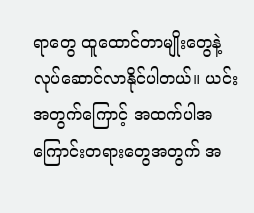ရာတွေ ထူထောင်တာမျိုးတွေနဲ့ လုပ်ဆောင်လာနိုင်ပါတယ်။ ယင်းအတွက်ကြောင့် အထက်ပါအကြောင်းတရားတွေအတွက် အ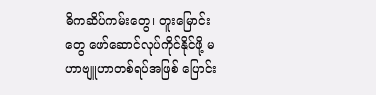ဓိကဆိပ်ကမ်းတွေ၊ တူးမြောင်းတွေ ဖော်ဆောင်လုပ်ကိုင်နိုင်ဖို့ မဟာဗျူဟာတစ်ရပ်အဖြစ် ပြောင်း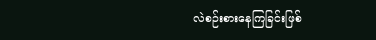လဲစဉ်းစားနေကြခြင်းဖြစ်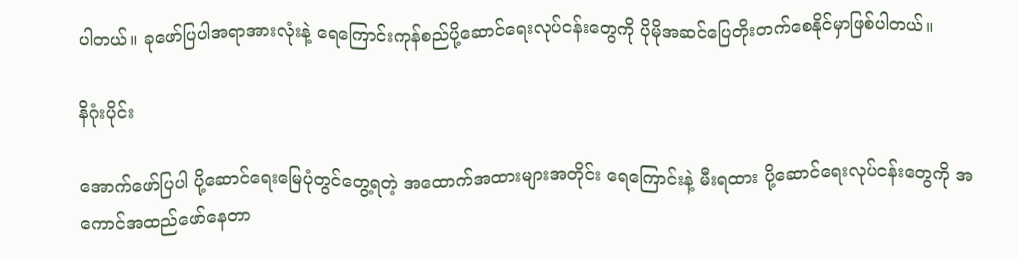ပါတယ်။ ခုဖော်ပြပါအရာအားလုံးနဲ့ ရေကြောင်းကုန်စည်ပို့ဆောင်ရေးလုပ်ငန်းတွေကို ပိုမိုအဆင်ပြေတိုးတက်စေနိုင်မှာဖြစ်ပါတယ်။

နိဂုံးပိုင်း

အောက်ဖော်ပြပါ ပို့ဆောင်ရေးမြေပုံတွင်တွေ့ရတဲ့ အထောက်အထားများအတိုင်း ရေကြောင်းနဲ့ မီးရထား ပို့ဆောင်ရေးလုပ်ငန်းတွေကို အကောင်အထည်ဖော်နေတာ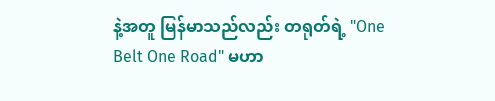နဲ့အတူ မြန်မာသည်လည်း တရုတ်ရဲ့ "One Belt One Road" မဟာ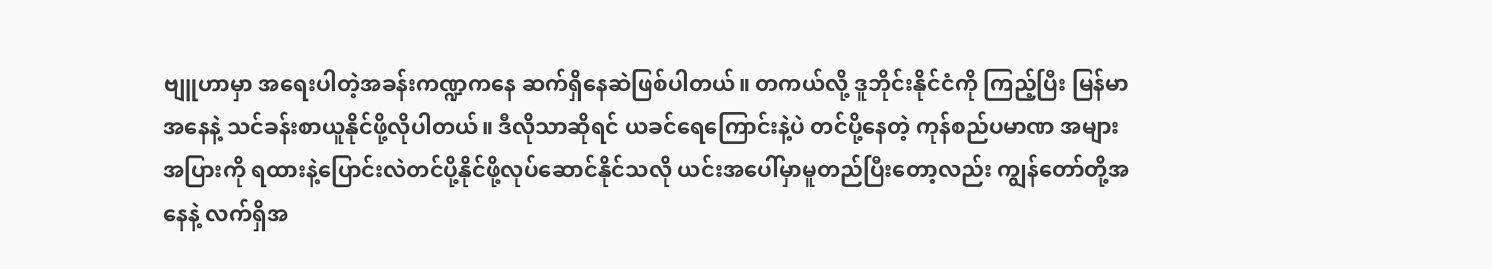ဗျူဟာမှာ အရေးပါတဲ့အခန်းကဏ္ဍကနေ ဆက်ရှိနေဆဲဖြစ်ပါတယ်။ တကယ်လို့ ဒူဘိုင်းနိုင်ငံကို ကြည့်ပြီး မြန်မာအနေနဲ့ သင်ခန်းစာယူနိုင်ဖို့လိုပါတယ်။ ဒီလိုသာဆိုရင် ယခင်ရေကြောင်းနဲ့ပဲ တင်ပို့နေတဲ့ ကုန်စည်ပမာဏ အများအပြားကို ရထားနဲ့ပြောင်းလဲတင်ပို့နိုင်ဖို့လုပ်ဆောင်နိုင်သလို ယင်းအပေါ်မှာမူတည်ပြီးတော့လည်း ကျွန်တော်တို့အနေနဲ့ လက်ရှိအ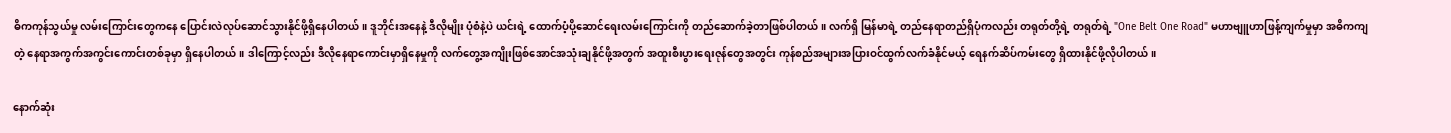ဓိကကုန်သွယ်မှု လမ်းကြောင်းတွေကနေ ပြောင်းလဲလုပ်ဆောင်သွားနိုင်ဖို့ရှိနေပါတယ်။ ဒူဘိုင်းအနေနဲ့ ဒီလိုမျိုး ပုံစံနဲ့ပဲ ယင်းရဲ့ ထောက်ပံ့ပို့ဆောင်ရေးလမ်းကြောင်းကို တည်ဆောက်ခဲ့တာဖြစ်ပါတယ်။ လက်ရှိ မြန်မာရဲ့ တည်နေရာတည်ရှိပုံကလည်း တရုတ်တို့ရဲ့ တရုတ်ရဲ့ "One Belt One Road" မဟာဗျူဟာဖြန့်ကျက်မှုမှာ အဓိကကျတဲ့ နေရာအကွက်အကွင်းကောင်းတစ်ခုမှာ ရှိနေပါတယ်။ ဒါကြောင့်လည်း ဒီလိုနေရာကောင်းမှာရှိနေမှုကို လက်တွေ့အကျိုးဖြစ်အောင်အသုံးချနိုင်ဖို့အတွက် အထူးစီးပွားရေးဇုန်တွေအတွင်း ကုန်စည်အများအပြားဝင်ထွက်လက်ခံနိုင်မယ့် ရေနက်ဆိပ်ကမ်းတွေ ရှိထားနိုင်ဖို့လိုပါတယ်။

နောက်ဆုံး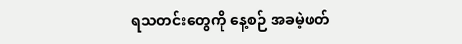ရသတင်းတွေကို နေ့စဉ် အခမဲ့ဖတ်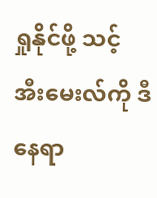ရှုနိုင်ဖို့ သင့် အီးမေးလ်ကို ဒီနေရာ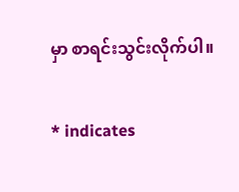မှာ စာရင်းသွင်းလိုက်ပါ။

* indicates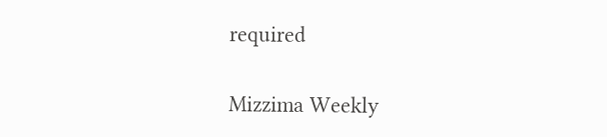required

Mizzima Weekly